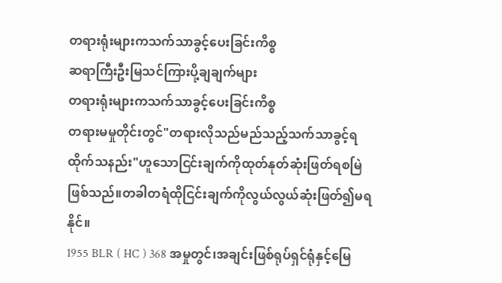တရားရုံးများကသက်သာခွင့်ပေးခြင်းကိစ္စ
ဆရာကြီးဦးမြသင်ကြားပို့ချချက်များ
တရားရုံးများကသက်သာခွင့်ပေးခြင်းကိစ္စ
တရားမမှုတိုင်းတွင်"တရားလိုသည်မည်သည့်သက်သာခွင့်ရထိုက်သနည်း"ဟူသောငြင်းချက်ကိုထုတ်နုတ်ဆုံးဖြတ်ရစမြဲဖြစ်သည်။တခါတရံထိုငြင်းချက်ကိုလွယ်လွယ်ဆုံးဖြတ်၍မရနိုင်။
1955 BLR ( HC ) 368 အမှုတွင်၊အချင်းဖြစ်ရုပ်ရှင်ရုံနှင့်မြေ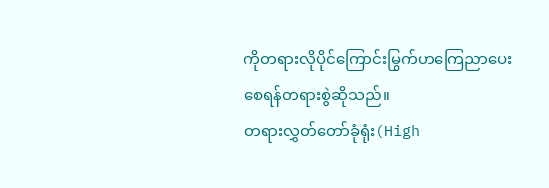ကိုတရားလိုပိုင်ကြောင်းမြွက်ဟကြေညာပေးစေရန်တရားစွဲဆိုသည်။
တရားလွှတ်တော်ခုံရုံး(High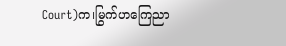Court)က၊မြွက်ဟကြေညာ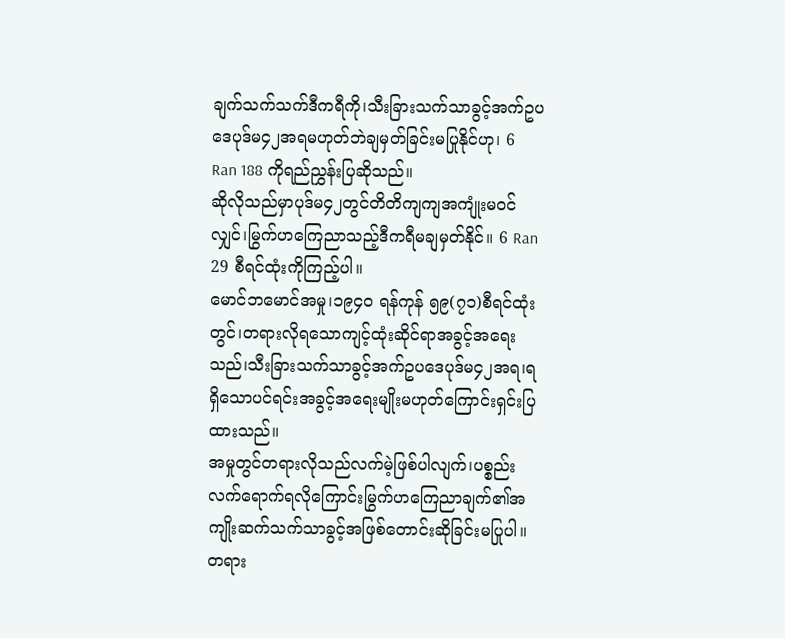ချက်သက်သက်ဒီကရီကို၊သီးခြားသက်သာခွင့်အက်ဥပဒေပုဒ်မ၄၂အရမဟုတ်ဘဲချမှတ်ခြင်းမပြုနိုင်ဟု၊ 6 Ran 188 ကိုရည်ညွှန်းပြဆိုသည်။
ဆိုလိုသည်မှာပုဒ်မ၄၂တွင်တိတိကျကျအကျုံးမဝင်လျှင်၊မြွက်ဟကြေညာသည့်ဒီကရီမချမှတ်နိုင်။ 6 Ran 29 စီရင်ထုံးကိုကြည့်ပါ။
မောင်ဘမောင်အမှု၊၁၉၄၀ ရန်ကုန် ၅၉(၇၁)စီရင်ထုံးတွင်၊တရားလိုရသောကျင့်ထုံးဆိုင်ရာအခွင့်အရေးသည်၊သီးခြားသက်သာခွင့်အက်ဥပဒေပုဒ်မ၄၂အရ၊ရရှိသောပင်ရင်းအခွင့်အရေးမျိုးမဟုတ်ကြောင်းရှင်းပြထားသည်။
အမှုတွင်တရားလိုသည်လက်မဲ့ဖြစ်ပါလျက်၊ပစ္စည်းလက်ရောက်ရလိုကြောင်းမြွက်ဟကြေညာချက်၏အကျိုးဆက်သက်သာခွင့်အဖြစ်တောင်းဆိုခြင်းမပြုပါ။
တရား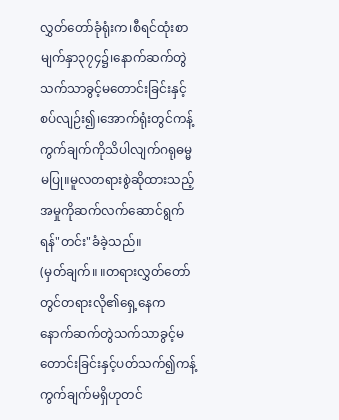လွှတ်တော်ခုံရုံးက၊စီရင်ထုံးစာမျက်နှာ၃၇၄၌၊နောက်ဆက်တွဲသက်သာခွင့်မတောင်းခြင်းနှင့်စပ်လျဉ်း၍၊အောက်ရုံးတွင်ကန့်ကွက်ချက်ကိုသိပါလျက်ဂရုဓမ္မမပြု။မူလတရားစွဲဆိုထားသည့်အမှုကိုဆက်လက်ဆောင်ရွက်ရန်"တင်း"ခံခဲ့သည်။
(မှတ်ချက်။ ။တရားလွှတ်တော်တွင်တရားလို၏ရှေ့နေကနောက်ဆက်တွဲသက်သာခွင့်မတောင်းခြင်းနှင့်ပတ်သက်၍ကန့်ကွက်ချက်မရှိဟုတင်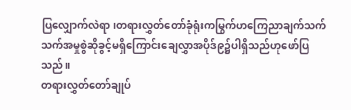ပြလျှောက်လဲရာ၊တရားလွှတ်တော်ခုံရုံးကမြွက်ဟကြေညာချက်သက်သက်အမှုစွဲဆိုခွင့်မရှိကြောင်းချေလွှာအပိုဒ်၉၌ပါရှိသည်ဟုဖော်ပြသည်။
တရားလွှတ်တော်ချုပ်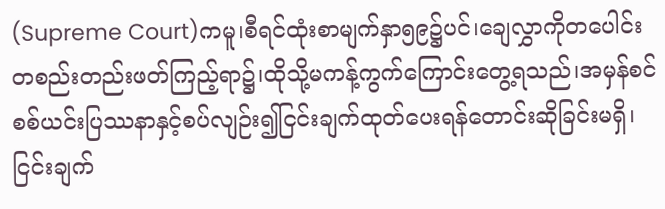(Supreme Court)ကမူ၊စီရင်ထုံးစာမျက်နှာ၅၉၌ပင်၊ချေလွှာကိုတပေါင်းတစည်းတည်းဖတ်ကြည့်ရာ၌၊ထိုသို့မကန့်ကွက်ကြောင်းတွေ့ရသည်၊အမှန်စင်စစ်ယင်းပြဿနာနှင့်စပ်လျဉ်း၍ငြင်းချက်ထုတ်ပေးရန်တောင်းဆိုခြင်းမရှိ၊ငြင်းချက်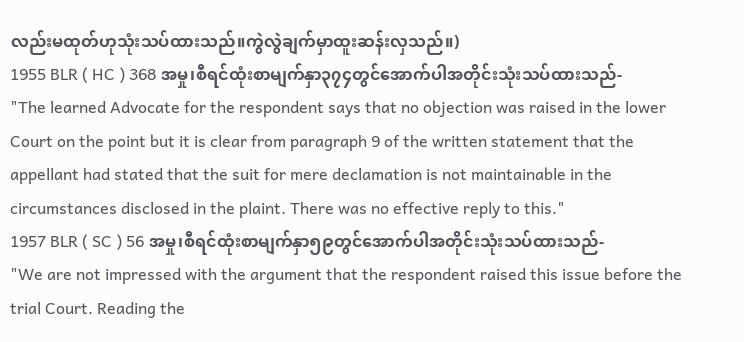လည်းမထုတ်ဟုသုံးသပ်ထားသည်။ကွဲလွဲချက်မှာထူးဆန်းလှသည်။)
1955 BLR ( HC ) 368 အမှု၊စီရင်ထုံးစာမျက်နှာ၃၇၄တွင်အောက်ပါအတိုင်းသုံးသပ်ထားသည်-
"The learned Advocate for the respondent says that no objection was raised in the lower Court on the point but it is clear from paragraph 9 of the written statement that the appellant had stated that the suit for mere declamation is not maintainable in the circumstances disclosed in the plaint. There was no effective reply to this."
1957 BLR ( SC ) 56 အမှု၊စီရင်ထုံးစာမျက်နှာ၅၉တွင်အောက်ပါအတိုင်းသုံးသပ်ထားသည်-
"We are not impressed with the argument that the respondent raised this issue before the trial Court. Reading the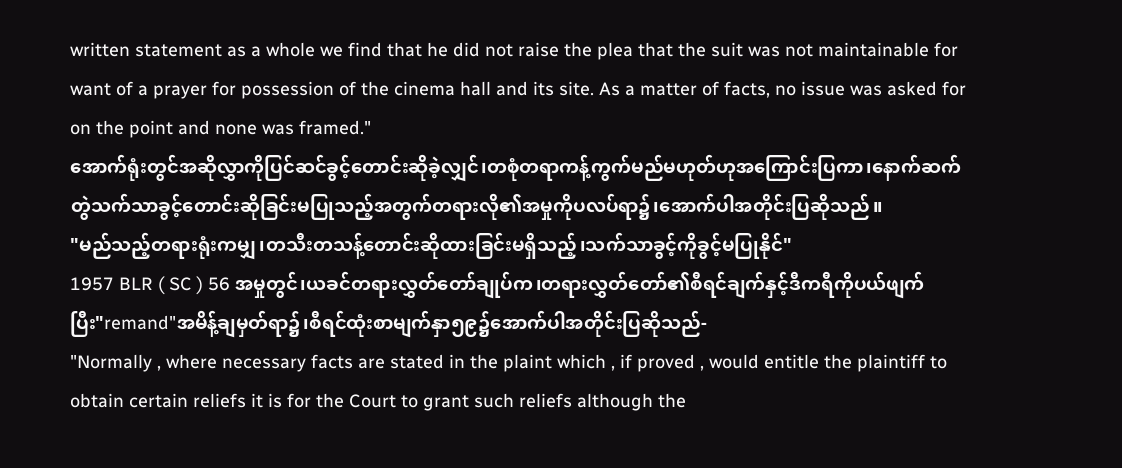written statement as a whole we find that he did not raise the plea that the suit was not maintainable for want of a prayer for possession of the cinema hall and its site. As a matter of facts, no issue was asked for on the point and none was framed."
အောက်ရုံးတွင်အဆိုလွှာကိုပြင်ဆင်ခွင့်တောင်းဆိုခဲ့လျှင်၊တစုံတရာကန့်ကွက်မည်မဟုတ်ဟုအကြောင်းပြကာ၊နောက်ဆက်တွဲသက်သာခွင့်တောင်းဆိုခြင်းမပြုသည့်အတွက်တရားလို၏အမှုကိုပလပ်ရာ၌၊အောက်ပါအတိုင်းပြဆိုသည်။
"မည်သည့်တရားရုံးကမျှ၊တသီးတသန့်တောင်းဆိုထားခြင်းမရှိသည့်၊သက်သာခွင့်ကိုခွင့်မပြုနိုင်"
1957 BLR ( SC ) 56 အမှုတွင်၊ယခင်တရားလွှတ်တော်ချုပ်က၊တရားလွှတ်တော်၏စီရင်ချက်နှင့်ဒီကရီကိုပယ်ဖျက်ပြီး"remand"အမိန့်ချမှတ်ရာ၌၊စီရင်ထုံးစာမျက်နှာ၅၉၌အောက်ပါအတိုင်းပြဆိုသည်-
"Normally , where necessary facts are stated in the plaint which , if proved , would entitle the plaintiff to obtain certain reliefs it is for the Court to grant such reliefs although the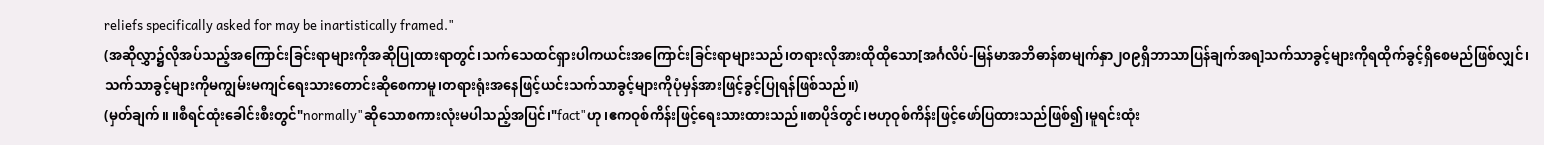reliefs specifically asked for may be inartistically framed."
(အဆိုလွှာ၌လိုအပ်သည့်အကြောင်းခြင်းရာများကိုအဆိုပြုထားရာတွင်၊သက်သေထင်ရှားပါကယင်းအကြောင်းခြင်းရာများသည်၊တရားလိုအားထိုထိုသော[အင်္ဂလိပ်-မြန်မာအဘိဓာန်စာမျက်နှာ၂၀၉ရှိဘာသာပြန်ချက်အရ]သက်သာခွင့်များကိုရထိုက်ခွင့်ရှိစေမည်ဖြစ်လျှင်၊သက်သာခွင့်များကိုမကျွမ်းမကျင်ရေးသားတောင်းဆိုစေကာမူ၊တရားရုံးအနေဖြင့်ယင်းသက်သာခွင့်များကိုပုံမှန်အားဖြင့်ခွင့်ပြုရန်ဖြစ်သည်။)
(မှတ်ချက်။ ။စီရင်ထုံးခေါင်းစီးတွင်"normally"ဆိုသောစကားလုံးမပါသည့်အပြင်၊"fact"ဟု၊ဧကဝုစ်ကိန်းဖြင့်ရေးသားထားသည်။စာပိုဒ်တွင်၊ဗဟုဝုစ်ကိန်းဖြင့်ဖော်ပြထားသည်ဖြစ်၍၊မူရင်းထုံး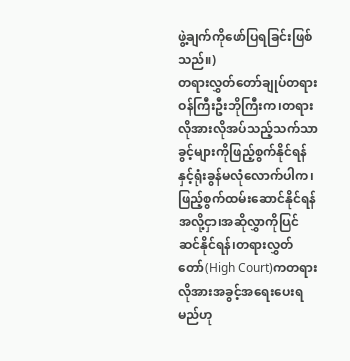ဖွဲ့ချက်ကိုဖော်ပြရခြင်းဖြစ်သည်။)
တရားလွှတ်တော်ချုပ်တရားဝန်ကြီးဦးဘိုကြီးက၊တရားလိုအားလိုအပ်သည့်သက်သာခွင့်များကိုဖြည့်စွက်နိုင်ရန်နှင့်ရုံးခွန်မလုံလောက်ပါက၊ဖြည့်စွက်ထမ်းဆောင်နိုင်ရန်အလို့ငှာ၊အဆိုလွှာကိုပြင်ဆင်နိုင်ရန်၊တရားလွှတ်တော်(High Court)ကတရားလိုအားအခွင့်အရေးပေးရမည်ဟု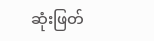ဆုံးဖြတ်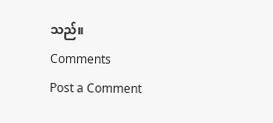သည်။
Comments
Post a Comment